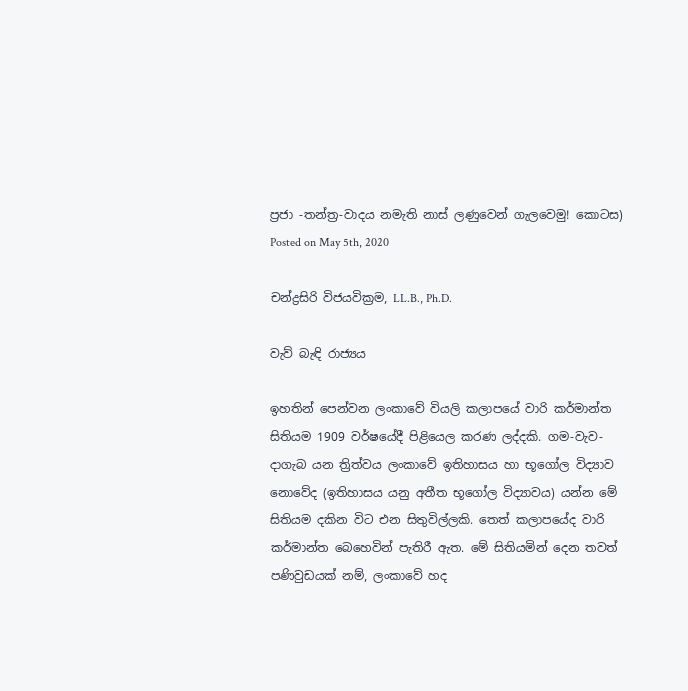ප්‍රජා -තන්ත්‍ර-වාදය නමැති නාස් ලණුවෙන් ගැලවෙමු! කොටස)
Posted on May 5th, 2020

චන්ද්‍රසිරි විජයවික්‍රම, LL.B., Ph.D.

වැව් බැඳි රාජ්‍යය

ඉහතින් පෙන්වන ලංකාවේ වියලි කලාපයේ වාරි කර්‌මාන්ත සිතියම 1909 වර්‌ෂයේදී පිළියෙල කරණ ලද්දකි. ගම-වැව-දාගැබ යන ත්‍රිත්‌වය ලංකාවේ ඉතිහාසය හා භූගෝල ‌විද්‍යාව නොවේද (ඉතිහාසය යනු අතීත භූගෝල විද්‍යාවය) යන්න මේ සිතියම දකින විට එන සිතුවිල්ලකි. තෙත් කලාපයේද වාරි කර්‌මාන්ත බෙහෙවින් පැතිරී ඇත. මේ සිතියමින් දෙන තවත් පණිවුඩයක් නම්, ලංකාවේ හද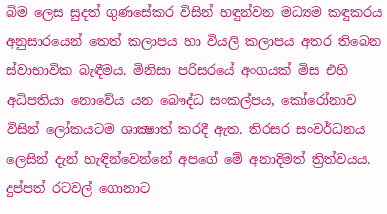බිම ලෙස සුදත් ගුණසේකර විසින් හඳුන්‌වන මධ්‍යම කඳුකරය අනුසාරයෙන් තෙත් කලාපය හා වියලි කලාපය අතර තිබෙන ස්‌වාභාවික බැඳීමය. මිනිසා පරිසරයේ අංගයක් මිස එහි අධිපතියා නොවේය යන බෞද්‌ධ සංකල්පය, කෝරෝනාව විසින් ලෝකයටම ශාක්‍ෂාත් කරදී ඇත. තිරසර සංවර්‌ධනය ලෙසින් දැන් හැඳින්‌වෙන්නේ අපගේ මේ අනාදිමත් ත්‍රිත්‌වයය. දුප්පත් රටවල් ගොනාට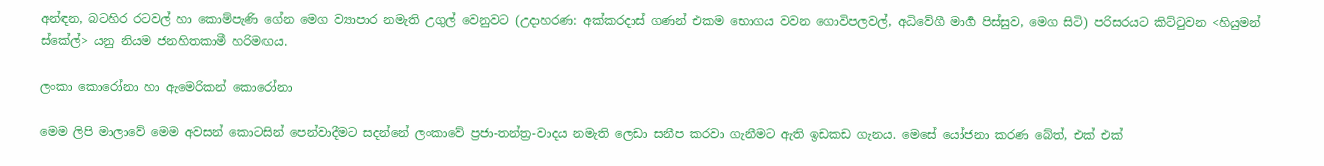අන්ඳන, බටහිර රටවල් හා කොම්පැණි ගේන මෙග ව්‍යාපාර නමැති උගුල් වෙනුවට (උදාහරණ: අක්කරදාස් ගණන් එකම භොගය වවන ගොවිපලවල්, අධිවේගී මා‌ර්‍ග පිස්සුව, මෙග සිටි) පරිසරයට කිට්ටුවන <හියුමන් ස්කේල්> යනු නියම ජනහිතකාමී හරිමඟය.

ලංකා කොරෝනා හා ඇමෙරිකන් කොරෝනා

මෙම ලිපි මාලාවේ මෙම අවසන් කොටසින් පෙන්‌වාදීමට සදන්නේ ලංකාවේ ප්‍රජා-තන්ත්‍ර-වාදය නමැති ලෙඩා සනීප කරවා ගැනීමට ඇති ඉඩකඩ ගැනය. මෙසේ යෝජනා කරණ බේත්, එක් එක්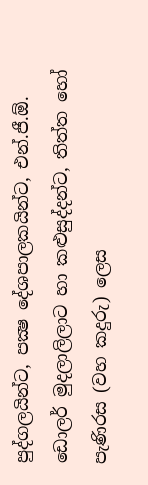පුද්ගලයින්ට, පක්‍ෂ දේශපාලකයින්ට, එන්.ජී.ඕ. ඩොලර් මුදලාලිලාට හා කළුසුද්දන්ට, තිත්ත හෝ පැණිරස (වහ කදුරු) ලෙස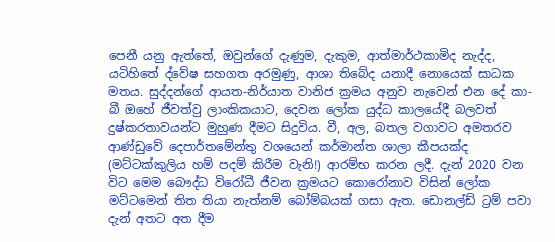පෙනී යනු ඇත්තේ, ඔවුන්ගේ දැණුම, දැකුම, ආත්මාර්‌ථකාමිද නැද්ද, යටිහිතේ ද්වේෂ සහගත අරමුණු, ආශා තිබේද යනාදී නොයෙක් සාධක මතය. සුද්දන්ගේ ආයත-නිර්‌යාත වානිජ ක්‍රමය අනුව නැවෙන් එන දේ කා-බී ඔහේ ජීවත්‌වු ලාංකිකයාට, දෙවන ලෝක යුද්‌ධ කාලයේදී බලවත් දුෂ්කරතාවයන්ට මුහුණ දීමට සිදුවිය. වී, අල, බතල වගාවට අමතරව ආණ්ඩුවේ දෙපාර්‌තමේන්තු වශයෙන් කර්‌මාන්ත ශාලා කීපයක්ද (මට්ටක්කුලිය හම් පදම් කිරීම වැනි!) ආරම්භ කරන ලදී. දැන් 2020 වන විට මෙම බෞද්‌ධ විරෝධී ජීවන ක්‍රමයට කොරෝනාව විසින් ලෝක මට්ටමෙන් තිත තියා නැත්නම් බෝම්බයක් ගසා ඇත. ඩොනල්ඩ් ට්‍රම් පවා දැන් අතට අත දීම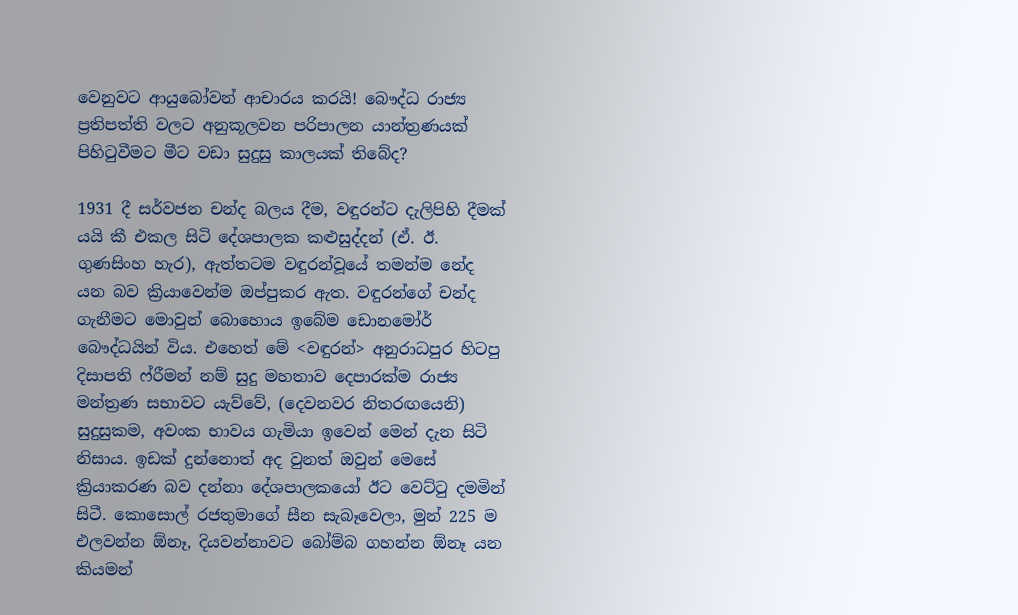වෙනුවට ආයුබෝවන් ආචාරය කරයි! බෞද්‌ධ රාජ්‍ය ප්‍රතිපත්ති වලට අනුකූලවන පරිපාලන යාන්ත්‍රණයක් පි‌හිටුවීමට මීට වඩා සුදුසු කාලයක් තිබේද?

1931 දී සර්‌වජන චන්ද බලය දීම, වඳුරන්ට දැලිපි‌හි දීමක් යයි කී එකල සිටි දේශපාලක කළුසුද්දන් (ඒ. ඊ. ගුණසිංහ හැර), ඇත්තටම වඳුරන්‌වූයේ තමන්ම නේද යන බව ක්‍රියාවෙන්ම ඔප්පුකර ඇත. වඳුරන්ගේ චන්ද ගැනීමට මොවුන් බොහොය ඉබේම ඩොනමෝර් බෞද්‌ධයින් විය. එහෙත් මේ <වඳුරන්> අනුරාධපුර හිටපු දිසාපති ෆ්රීමන් නම් සුදු මහතාව දෙපාරක්ම රාජ්‍ය මන්ත්‍රණ සභාවට යැව්වේ, (දෙවනවර නිතරඟයෙනි) සුදුසුකම, අවංක භාවය ගැමියා ඉවෙන් මෙන් දැන සිටි නිසාය. ඉඩක් දුන්නොත් අද වුනත් ඔවුන් මෙසේ ක්‍රියාකරණ බව දන්නා දේශපාලකයෝ ඊට වෙට්ටු දමමින් සිටී. කොසොල් රජතුමාගේ සීන සැබෑවෙලා, මුන් 225 ම එලවන්න ඕනෑ, දියවන්නාවට බෝම්බ ගහන්න ඕනෑ යන කියමන්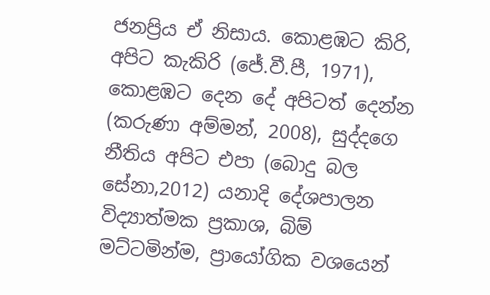ජනප්‍රිය ඒ නිසාය. කොළඹට කිරි, අපිට කැකිරි (ජේ.වී.පී, 1971), කොළඹට දෙන දේ අපිටත් දෙන්න (කරුණා අම්මන්, 2008), සුද්දගෙ නීතිය අපිට එපා (බොදු බල සේනා,2012) යනාදි දේශපාලන විද්‍යාත්මක ප්‍රකාශ, බිම් මට්ටමින්ම, ප්‍රායෝගික වශයෙන්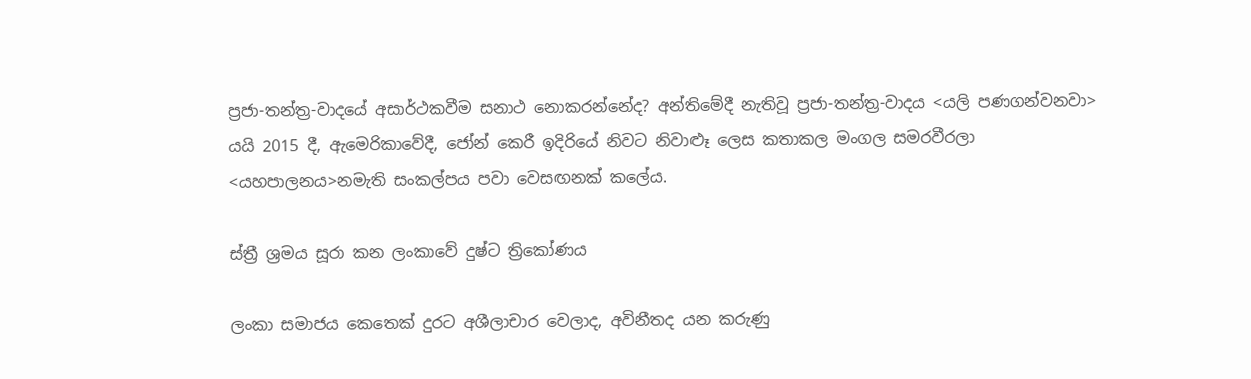ප්‍රජා-තන්ත්‍ර-වාදයේ අසාර්‌ථකවීම සනාථ නොකරන්නේද? අන්තිමේදී නැතිවූ ප්‍රජා-තන්ත්‍ර-වාදය <යලි පණගන්වනවා> යයි 2015 දී, ඇමෙරිකාවේදී, ජෝන් කෙරී ඉදිරියේ නිවට නිවාළූ ලෙස කතාකල මංගල සමරවීරලා <යහපාලනය>නමැති සංකල්පය පවා වෙසඟනක් කලේය.

ස්ත්‍රී ශ්‍රමය සූරා කන ලංකාවේ දුෂ්ට ත්‍රිකෝණය

ලංකා සමාජය කෙතෙක් දුරට අශීලාචාර වෙලාද, අවිනීතද යන කරුණු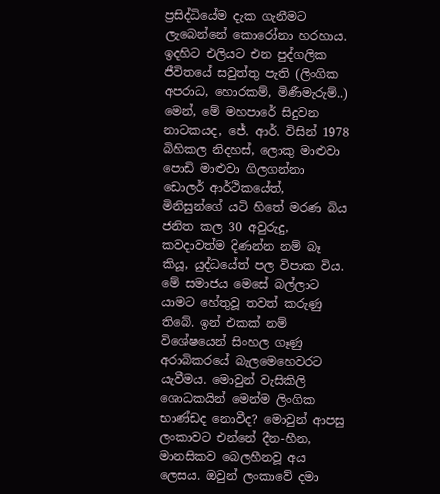ප්‍රසිද්‌ධියේම දැක ගැනීමට ලැබෙන්නේ කොරෝනා හරහාය. ඉදහිට එලියට එන පුද්ගලික ජීවිතයේ සවුත්තු පැති (ලිංගික අපරාධ, හොරකම්, මිණීමැරුම්..) මෙන්, මේ මහපාරේ සිදුවන නාටකයද, ජේ. ආර්. විසින් 1978 බිහිකල නිදහස්, ලොකු මාළුවා පොඩි මාළුවා ගිලගන්නා ඩොලර් ආර්ථිකයේත්, මිනිසුන්ගේ යටි හිතේ මරණ බිය ජනිත කල 30 අවුරුදු, කවදාවත්ම දිණන්න නම් බෑ කියූ, යුද්‌ධයේත් පල විපාක විය. මේ සමාජය මෙසේ බල්ලාට යාමට හේතුවූ තවත් කරුණු තිබේ. ඉන් එකක් නම් විශේෂයෙන් සිංහල ගෑණු අරාබිකරයේ බැලමෙහෙවරට යැවීමය. මොවුන් වැසිකිලි ශොධකයින් මෙන්ම ලිංගික භාණ්ඩද නොවීද? මොවුන් ආපසු ලංකාවට එන්නේ දීන-හීන, මානසිකව බෙලහීන‌වූ අය ලෙසය. ඔවුන් ලංකාවේ දමා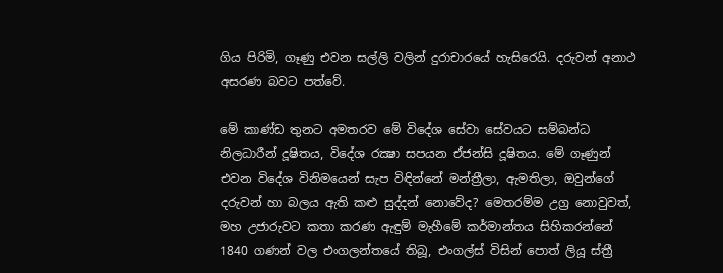ගිය පිරිමි, ගෑණු එවන සල්ලි වලින් දුරාචාරයේ හැසිරෙයි. දරුවන් අනාථ අසරණ බවට පත්වේ.

මේ කාණ්ඩ තුනට අමතරව මේ විදේශ සේවා සේවයට සම්බන්‌ධ නිලධාරීන් දූෂිතය, විදේශ රක්‍ෂා සපයන ඒජන්සි දූෂිතය. මේ ගෑණුන් එවන විදේශ විනිමයෙන් සැප විඳින්නේ මන්ත්‍රීලා, ඇමතිලා, ඔවුන්ගේ දරුවන් හා බලය ඇති කළු සුද්දන් නොවේද? මෙතරම්ම උග්‍ර නොවුවත්, මහ උජාරුවට කතා කරණ ඇඳුම් මැහීමේ කර්‌මාන්තය සිහිකරන්නේ 1840 ගණන් වල එංගලන්තයේ තිබූ, එංගල්ස් විසින් පොත් ලියූ ස්ත්‍රී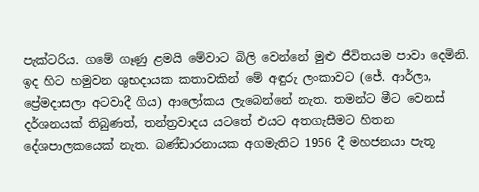පැක්ටරිය. ගමේ ගෑණු ළමයි මේවාට බිලි වෙන්නේ මුළු ජීවිතයම පාවා දෙමිනි. ඉද හිට හමුවන ශුභදායක කතාවකින් මේ අඳුරු ලංකාවට (ජේ. ආර්ලා, ප්‍රේමදාසලා අටවාදී ගිය) ආලෝකය ලැබෙන්නේ නැත. තමන්ට මීට වෙනස් දර්‌ශනයක් තිබුණත්, තන්ත්‍රවාදය යටතේ එයට අතගැසීමට හිතන දේශපාලකයෙක් නැත. බණ්ඩාරනායක අගමැතිට 1956 දී මහජනයා පැතූ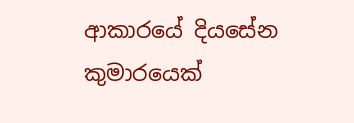ආකාරයේ දියසේන කුමාරයෙක්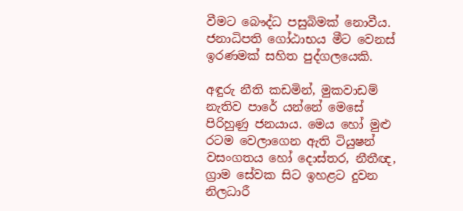වීමට බෞද්‌ධ පසුබිමක් නොවීය. ජනාධිපති ගෝඨාභය මීට වෙනස් ඉරණමක් සහිත පුද්ගලයෙකි.

අඳුරු නීති කඩමින්, මුකවාඩම් නැතිව පාරේ යන්නේ මෙසේ පිරිහුණු ජනයාය. මෙය හෝ මුළු රටම වෙලාගෙන ඇති ටියුෂන් වසංගතය හෝ දොස්තර, නීතීඥ, ග්‍රාම සේවක සිට ඉහළට දුවන නිලධාරී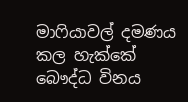මාෆියාවල් දමණය කල හැක්කේ බෞද්‌ධ විනය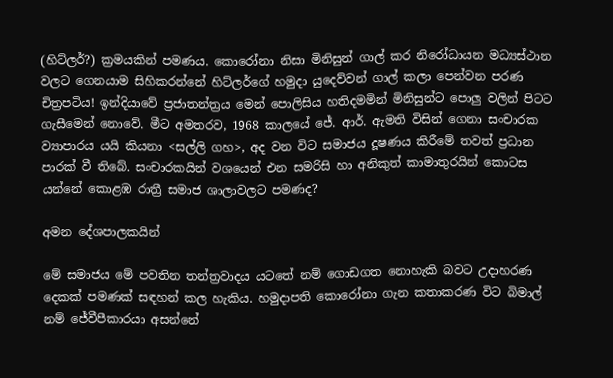(හිට්ලර්?) ක්‍රමයකින් පමණය. කොරෝනා නිසා මිනිසුන් ගාල් කර නිරෝධායන මධ්‍යස්ථාන වලට ගෙනයාම සිහිකරන්නේ හිට්ලර්ගේ හමුදා යුදෙව්වන් ගාල් කලා පෙන්‌වන පරණ චිත්‍රපටිය! ඉන්දියාවේ ප්‍රජාතන්‌ත්‍රය මෙන් පොලිසිය හතිදමමින් මිනිසුන්ට පොලු වලින් පිටට ගැසීමෙන් නොවේ. මීට අමතරව, 1968 කාලයේ ජේ. ආර්. ඇමති විසින් ගෙනා සංචාරක ව්‍යාපාරය යයි කියනා <සල්ලි ගහ>, අද වන විට සමාජය දූෂණය කිරීමේ තවත් ප්‍රධාන පාරක් වී තිබේ. සංචාරකයින් වශයෙන් එන සමරිසි හා අනිකුත් කාමාතුරයින් කොටස යන්නේ කොළඹ රාත්‍රී සමාජ ශාලාවලට පමණද?

අමන දේශපාලකයින්

මේ සමාජය මේ පවතින තන්ත්‍රවාදය යටතේ නම් ගොඩගත නොහැකි බවට උදාහරණ දෙකක් පමණක් සඳහන් කල හැකිය. හමුදාපති කොරෝනා ගැන කතාකරණ විට බිමාල් නම් ජේවීපීකාරයා අසන්නේ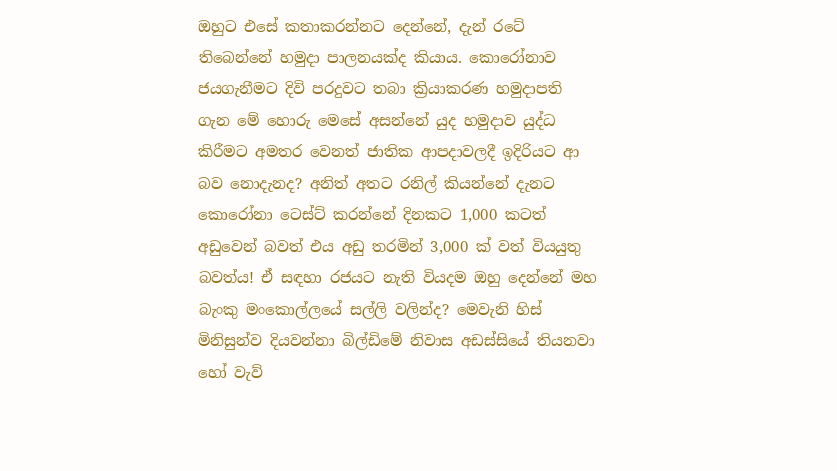ඔහුට එසේ කතාකරන්නට දෙන්නේ, දැන් රටේ තිබෙන්නේ හමුදා පාලනයක්ද කියාය. කොරෝනාව ජයගැනීමට දිවි පරදුවට තබා ක්‍රියාකරණ හමුදාපති ගැන මේ හොරු මෙසේ අසන්නේ යුද හමුදාව යුද්‌ධ කිරීමට අමතර වෙනත් ජාතික ආපදාවලදී ඉදිරියට ආ බව නොදැනද? අනිත් අතට රනිල් කියන්නේ දැනට කොරෝනා ටෙස්ට් කරන්නේ දිනකට 1,000 කටත් අඩුවෙන් බවත් එය අඩු තරමින් 3,000 ක් වත් වියයුතු බවත්‌ය! ඒ සඳහා රජයට නැති වියදම ඔහු දෙන්නේ මහ බැංකු මංකොල්ලයේ සල්ලි වලින්ද? මෙවැනි හිස් මිනිසුන්ව දියවන්නා බිල්ඩිමේ නිවාස අඩස්සියේ තියනවා හෝ වැව්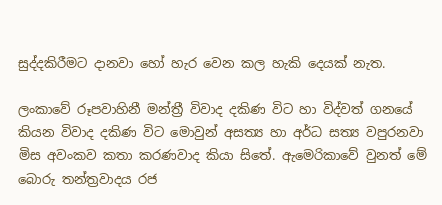සුද්දකිරීමට දානවා හෝ හැර වෙන කල හැකි දෙයක් නැත.

ලංකාවේ රූපවාහිනී මන්ත්‍රී විවාද දකිණ විට හා විද්‌වත් ගනයේ කියන විවාද දකිණ විට මොවුන් අසත්‍ය හා අර්‌ධ සත්‍ය වපුරනවා මිස අ‌වංකව කතා කරණවාද කියා සිතේ. ඇමෙරිකාවේ වුනත් මේ බොරු තන්ත්‍රවාදය රජ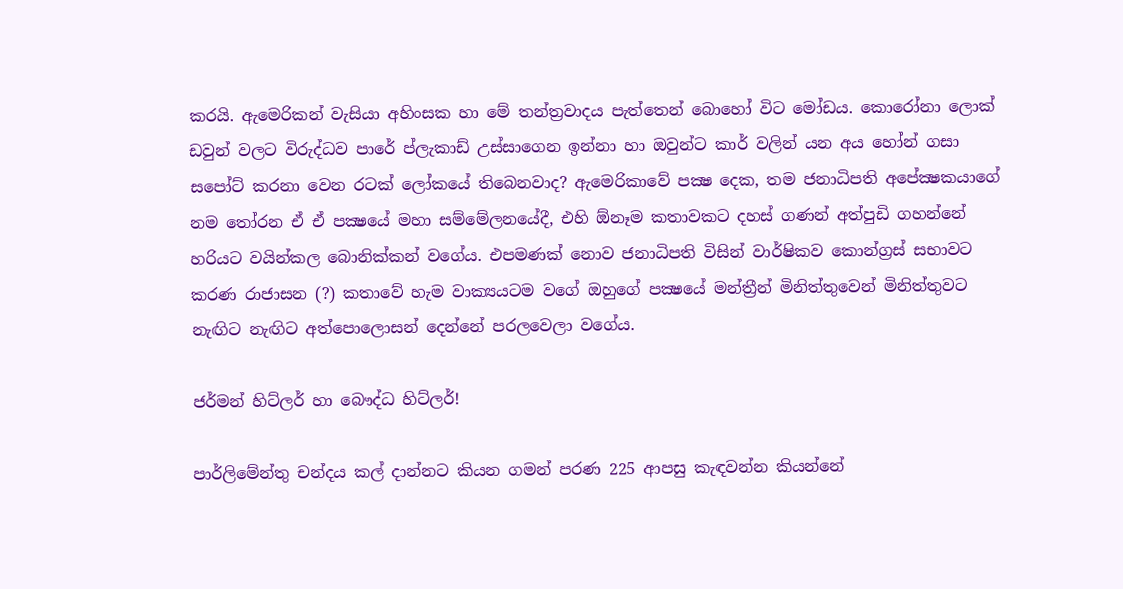කරයි. ඇමෙරිකන් වැසියා අහිංසක හා මේ තන්ත්‍රවාදය පැත්තෙන් බොහෝ විට මෝඩය. කොරෝනා ලොක් ඩවුන් වලට විරුද්‌ධව පාරේ ප්ලැකාඩ් උස්සාගෙන ඉන්නා හා ඔවුන්ට කාර් වලින් යන අය හෝන් ගසා සපෝට් කරනා වෙන රටක් ලෝකයේ තිබෙනවාද? ඇමෙරිකාවේ පක්‍ෂ දෙක, තම ජනාධිපති අපේක්‍ෂකයාගේ නම තෝරන ඒ ඒ පක්‍ෂයේ මහා සම්මේලනයේදී, එහි ඕනෑම කතාවකට දහස් ගණන් අත්පුඩි ගහන්නේ හරියට වයින්කල බොනික්කන් වගේය. එපමණක් නොව ජනාධිපති විසින් වාර්ෂිකව කොන්ග්‍රස් සභාවට කරණ රාජාසන (?) කතාවේ හැම වාක්‍යයටම වගේ ඔහුගේ පක්‍ෂයේ මන්ත්‍රීන් මිනිත්තුවෙන් මිනිත්තුවට නැඟිට නැඟිට අත්පොලොසන් දෙන්නේ පරලවෙලා වගේය.

ජර්‌මන් හිට්ලර් හා බෞද්‌ධ හිට්ලර්!

පාර්ලිමේන්තු චන්දය කල් දාන්නට කියන ගමන් පරණ 225 ආපසු කැඳවන්න කියන්නේ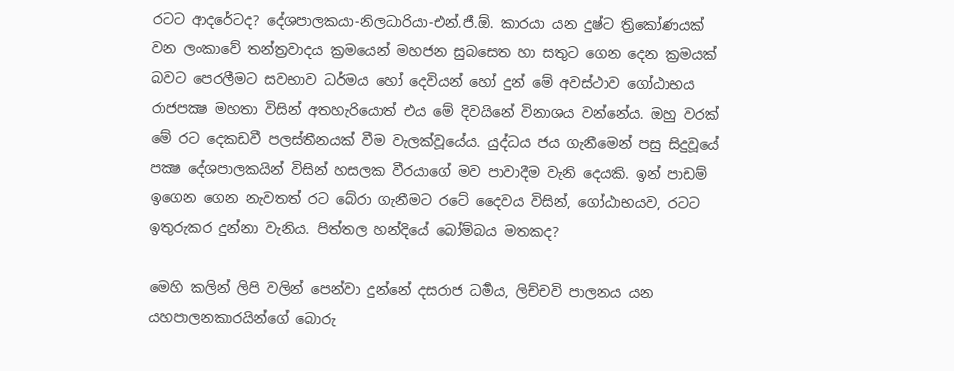රටට ආදරේටද? දේශපාලකයා-නිලධාරියා-එන්.ජී.ඕ. කාරයා යන දුෂ්ට ත්‍රිකෝණයක් වන ලංකාවේ තන්ත්‍රවාදය ක්‍රමයෙන් මහජන සුබසෙත හා සතුට ගෙන දෙන ක්‍රමයක් බවට පෙරලීමට සවභාව ධර්‌මය හෝ දෙවියන් හෝ දුන් මේ අවස්ථාව ගෝඨාභය රාජපක්‍ෂ මහතා විසින් අතහැරියොත් එය මේ දිවයිනේ විනාශය වන්නේය. ඔහු වරක් මේ රට දෙකඩවී පලස්තීනයක්‌ වීම වැලක්‌වූයේය. යුද්‌ධය ජය ගැනීමෙන් පසු සිදුවූයේ පක්‍ෂ දේශපාලකයින් විසින් හසලක වීරයාගේ මව පාවාදීම වැනි දෙයකි. ඉන් පාඩම් ඉගෙන ගෙන නැවතත් රට බේරා ගැනීමට රටේ දෛවය විසින්, ගෝඨාභයව, රටට ඉතුරුකර දුන්නා වැනිය. පිත්තල හන්දියේ බෝම්බය මතකද?

මෙහි කලින් ලිපි වලින් පෙන්වා දුන්නේ දසරාජ ධ‌ර්‍මය, ලිච්චවි පාලනය යන යහපාලනකාරයින්ගේ බොරු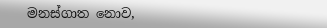මනස්ගාත නොව,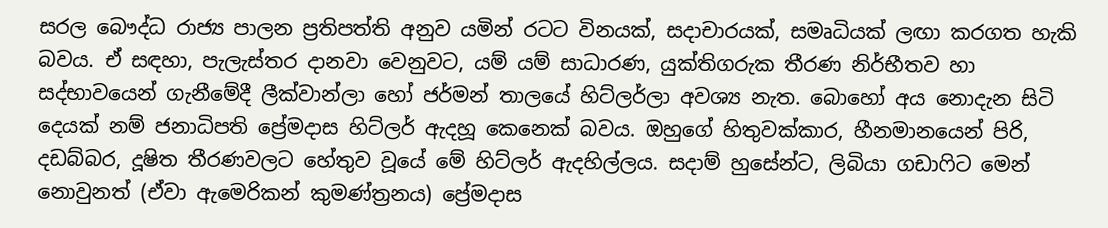සරල බෞද්‌ධ රාජ්‍ය පාලන ප්‍රතිපත්ති අනුව යමින් රටට විනයක්, සදාචාරයක්, සමෘධියක් ලඟා කරගත හැකි බවය. ඒ සඳහා, පැලැස්තර දානවා වෙනුවට, යම් යම් සාධාරණ, යුක්තිගරුක තීරණ නිර්භීතව හා සද්භාවයෙන් ගැනීමේදී ලීක්වාන්ලා හෝ ජර්‌මන් තාලයේ හිට්ලර්ලා අවශ්‍ය නැත. බොහෝ අය නොදැන සිටි දෙයක් නම් ජනාධිපති ප්‍රේමදාස හිට්ලර් ඇදහූ කෙනෙක් බවය. ඔහුගේ හිතුවක්කාර, හීනමානයෙන් පිරි, දඩබ්බර, දූෂිත තීරණවලට හේතුව වූයේ මේ හිට්ලර් ඇදහිල්ලය. සදාම් හුසේන්ට, ලිබියා ගඩාෆිට මෙන් නොවුනත් (ඒවා ඇමෙරිකන් කුමණ්ත්‍රනය) ප්‍රේමදාස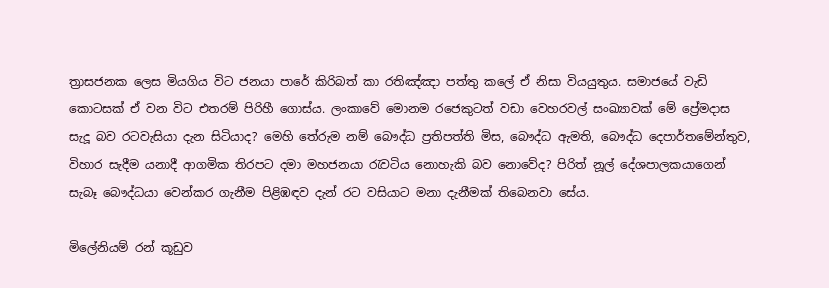ත්‍රාසජනක ලෙස මියගිය විට ජනයා පාරේ කිරිබත් කා රතිඤ්ඤා පත්තු කලේ ඒ නිසා වියයුතුය. සමාජයේ වැඩි කොටසක් ඒ වන විට එතරම් පිරිහී ගොස්‌ය. ලංකාවේ මොනම රජෙකුටත් වඩා වෙහරවල් සංඛ්‍යාවක් මේ ප්‍රේමදාස සැදූ බව රටවැසියා දැන සිටියාද? මෙහි තේරුම නම් බෞද්‌ධ ප්‍රතිපත්ති මිස, බෞද්‌ධ ඇමති, බෞද්‌ධ දෙපාර්‌තමේන්තුව, විහාර සැදීම යනාදී ආගමික තිරපට දමා මහජනයා රැවටිය නොහැකි බව නොවේද? පිරිත් නූල් දේශපාලකයාගෙන් සැබෑ බෞද්‌ධයා වෙන්කර ගැනීම පිළිඹඳව දැන් රට වසියාට මනා දැනීමක් තිබෙනවා සේය.

මිලේනියම් රන් කූඩුව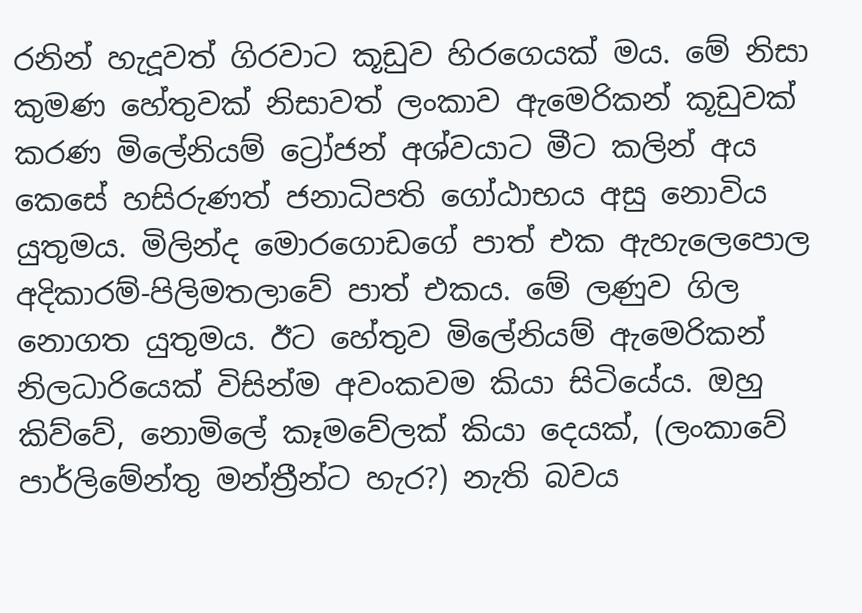රනින් හැදූවත් ගිරවාට කූඩුව හිරගෙයක් මය. මේ නිසා කුමණ හේතුවක් නිසාවත් ලංකාව ඇමෙරිකන් කූඩුවක් කරණ මිලේනියම් ට්‍රෝජන් අශ්වයාට මීට කලින් අය කෙසේ හසිරුණත් ජනාධිපති ගෝඨාභය අසු නොවිය යුතුමය. මිලින්ද මොරගොඩගේ පාත් එක ඇහැලෙපොල අදිකාරම්-පිලිමතලාවේ පාත් එකය. මේ ලණුව ගිල නොගත යුතුමය. ඊට හේතුව මිලේනියම් ඇමෙරිකන් නිලධාරියෙක් විසින්ම අ‌වංකවම කියා සිටියේය. ඔහු කිව්වේ, නොමිලේ කෑමවේලක් කියා දෙයක්, (ලංකාවේ පාර්ලිමේන්තු මන්ත්‍රීන්ට හැර?) නැති බවය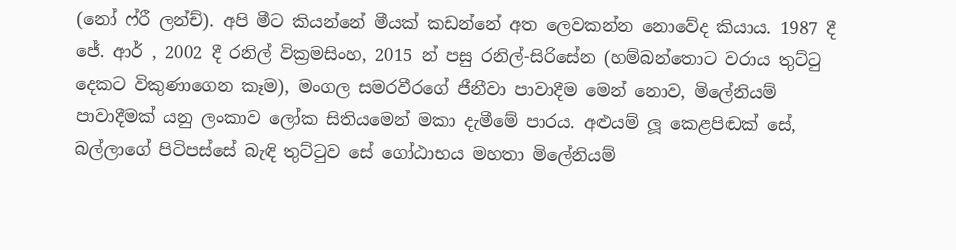(නෝ ෆ්රී ලන්ච්). අපි මීට කියන්නේ මීයක් කඩන්නේ අත ලෙවකන්න නොවේද කියාය. 1987 දී ජේ. ආර් , 2002 දී රනිල් වික්‍රමසිංහ, 2015 න් පසු රනිල්-සිරිසේන (හම්බන්තොට වරාය තුට්ටු දෙකට විකුණාගෙන කෑම), මංගල සමරවීරගේ ජීනීවා පාවාදීම මෙන් නොව, මිලේනියම් පාවාදීමක් යනු ලංකාව ලෝක සිතියමෙන් මකා දැමීමේ පාරය. අළුයම් ලූ කෙළපිඬක් සේ, බල්ලාගේ පිටිපස්සේ බැඳි තුට්ටුව සේ ගෝඨාභය මහතා මිලේනියම්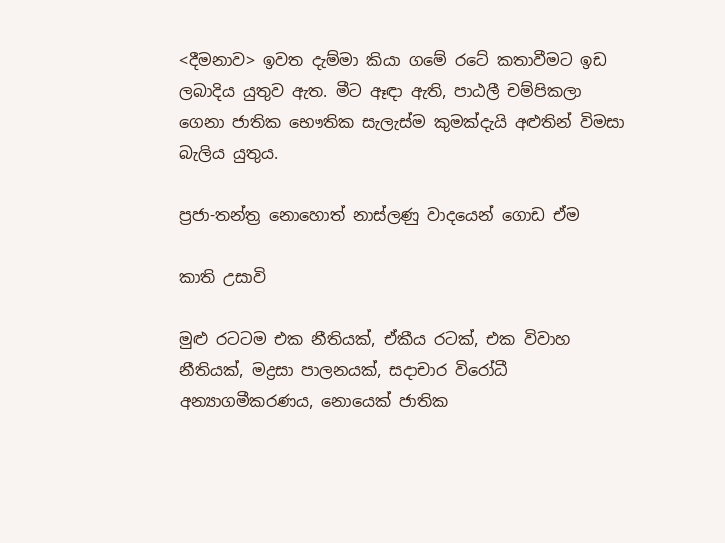<දීමනාව> ඉවත දැම්මා කියා ගමේ රටේ කතාවීමට ඉඩ ලබාදිය යුතුව ඇත. මීට ඈඳා ඇති, පාඨලී චම්පිකලා ගෙනා ජාතික භෞතික සැලැස්ම කුමක්දැයි අළුතින් විමසා බැලිය යුතුය.

ප්‍රජා-තන්ත්‍ර නොහොත් නාස්ලණු වාදයෙන් ගොඩ ඒම

කාති උසාවි

මුළු රටටම එක නීතියක්, ඒකීය රටක්, එක විවාහ නීතියක්, මද්‍රසා පාලනයක්, සදාචාර විරෝධී අන්‍යාගමීකරණය, නොයෙක් ජාතික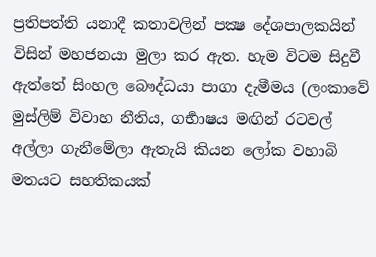ප්‍රතිපත්ති යනාදී කතාවලින් පක්‍ෂ දේශපාලකයින් විසින් මහජනයා මුලා කර ඇත. හැම විටම සිදුවී ඇත්තේ සිංහල බෞද්‌ධයා පාගා දැමීමය (ලංකාවේ මුස්ලිම් විවාහ නීතිය, ගර්‍භාෂය මඟින් රටවල් අල්ලා ගැනීමේලා ඇතැයි කියන ලෝක වහාබි මතයට සහතිකයක්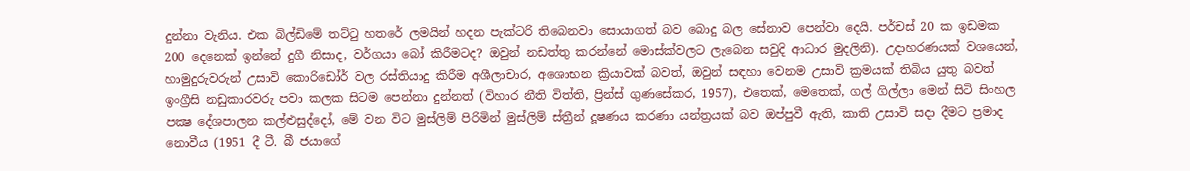දුන්නා වැනිය. එක බිල්ඩිමේ තට්ටු හතරේ ලමයින් හදන පැක්ටරි තිබෙනවා සොයාගත් බව බොදු බල සේනාව පෙන්‌වා දෙයි. පර්‌චස් 20 ක ඉඩමක 200 දෙනෙක් ඉන්නේ දුගී නිසාද, වර්‌ගයා බෝ කිරීමටද? ඔවුන් නඩත්තු කරන්නේ මොස්ක්වලට ලැබෙන සවුදි ආධාර මුදලිනි). උදාහරණයක් වශයෙන්, හාමුදුරුවරුන් උසාවි කොරිඩෝර් වල රස්තියාදු කිරීම අශීලාචාර, අශොභන ක්‍රියාවක් බවත්, ඔවුන් සඳහා වෙනම උසාවි ක්‍රමයක් තිබිය යුතු බවත් ඉංග්‍රීසි නඩුකාරවරු පවා කලක සිටම පෙන්නා දුන්නත් (විහාර නීති විත්ති, ප්‍රින්ස් ගුණසේකර, 1957), එතෙක්, මෙතෙක්, ගල් ගිල්ලා මෙන් සිටි සිංහල පක්‍ෂ දේශපාලන කල්ළුසුද්දෝ, මේ වන විට මුස්ලිම් පිරිමින් මුස්ලිම් ස්ත්‍රීන් දූෂණය කරණා යන්ත්‍රයක් බව ඔප්පුවී ඇති, කාති උසාවි සදා දීමට ප්‍රමාද නොවීය (1951 දී ටී. බී ජයාගේ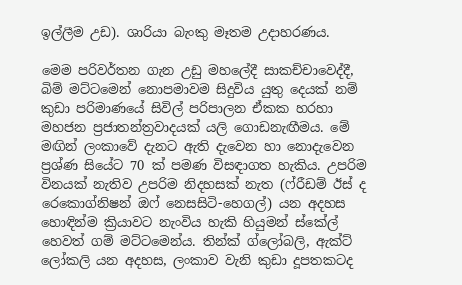ඉල්ලීම උඩ). ශාරියා බැංකු මෑතම උදාහරණය.

මෙම පරිවර්‌තන ගැන උඩු මහලේදී සාකච්චාවෙද්දී, බිම් මට්ටමෙන් නොපමාවම සිදුවිය යුතු දෙයක් නම් කුඩා පරිමාණයේ සිවිල් පරිපාලන ඒකක හරහා මහජන ප්‍රජාතන්ත්‍රවාදයක් යලි ගොඩනැඟීමය. මේ මඟින් ලංකාවේ දැනට ඇති දැවෙන හා නොදැවෙන ප්‍රශ්ණ සියේට 70 ක් පමණ විසඳාගත හැකිය. උපරිම විනයක් නැතිව උපරිම නිදහසක් නැත (ෆ්රීඩම් ඊස් ද රෙකොග්නිෂන් ඔෆ් නෙසසිටි-හෙගල්) යන අදහස හොඳින්ම ක්‍රියාවට නැංවිය හැකි හියුමන් ස්කේල් හෙවත් ගම් මට්ටමෙන්‌ය. තින්ක් ග්ලෝබලි, ඇක්ට් ලෝකලි යන අදහස, ලංකාව වැනි කුඩා දූපතකටද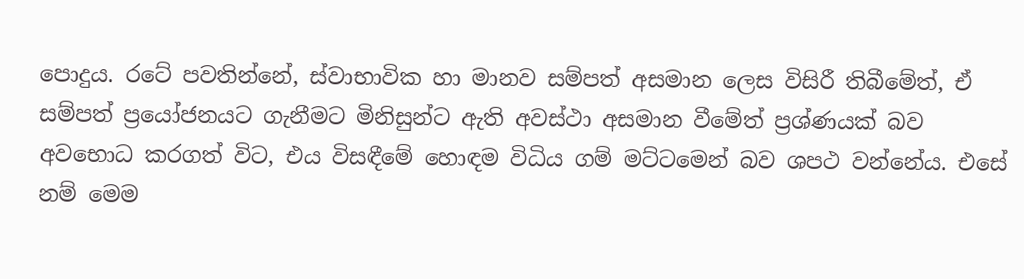පොදුය. රටේ පවතින්නේ, ස්වාභාවික හා මානව සම්පත් අසමාන ලෙස විසිරී තිබීමේත්, ඒ සම්පත් ප්‍රයෝජනයට ගැනීමට මිනිසුන්ට ඇති අවස්ථා අසමාන වීමේත් ප්‍රශ්ණයක් බව අවභොධ කරගත් විට, එය විසඳීමේ හොඳම විධිය ගම් මට්ටමෙන් බව ශපථ වන්නේය. එසේ නම් මෙම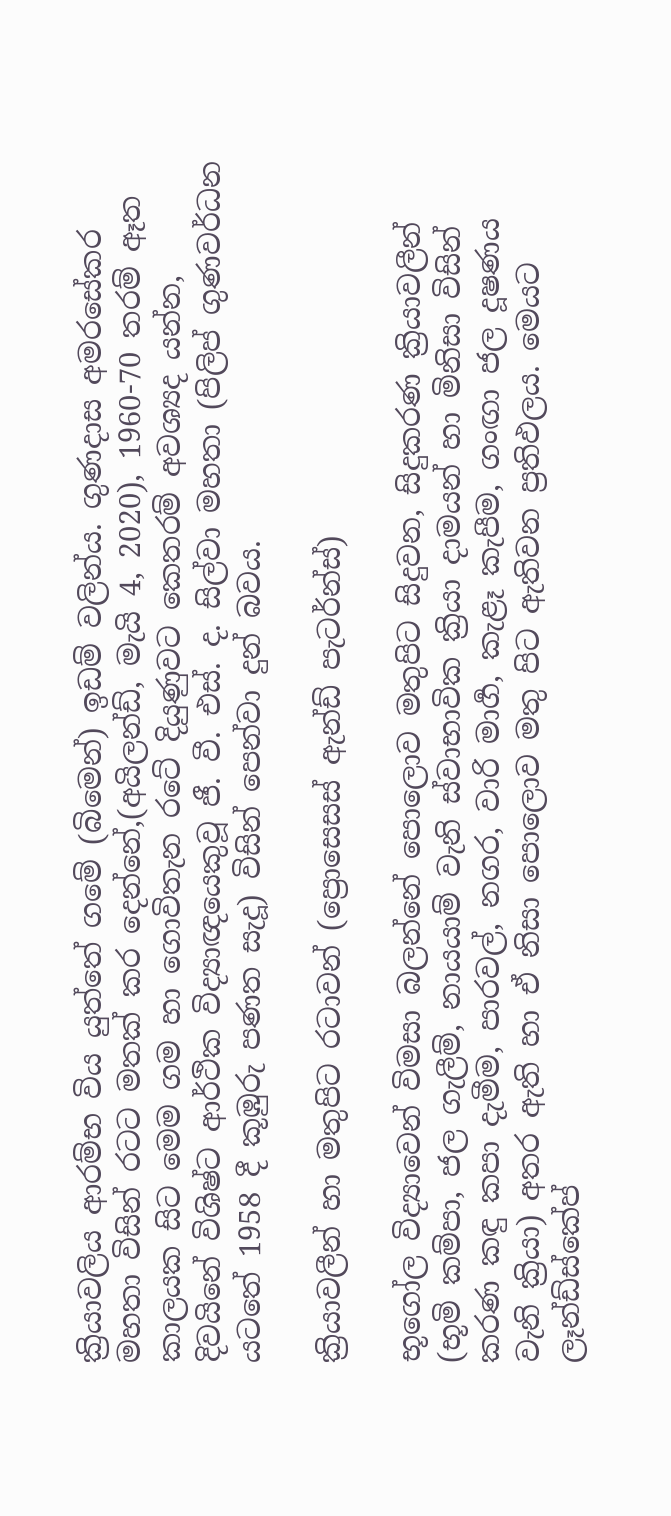ක්‍රියාවලිය ආරම්භ විය යුත්තේ ගමේ (බිමෙන්) ඉඩම් වලින්‌ය. ගුණදාස අමරසේකර මහතා විසින් රටට මතක් කර දෙන්නේ,(අයිලන්ඩ්, මැයි 4, 2020), 1960-70 තරම් ඈත කාලයක සිට මෙම ගම හා ගොවිතැන රටේ දියුණුවට කෙතරම් අවශ්‍යද යන්න, දිවයිනේ විශිෂ්ට ආර්ථික විද්‍යාඥයෙකුවූ ජී. වී. එස්. ද. සිල්වා මහතා (පිලිප් ගුණවර්‌ධන යටතේ 1958 දී කූඹුරු පණත සැදූ) විසින් පෙන්‌වා දුන් බවය.

ක්‍රියාවලීන් හා මතුපිට රටාවන් (ප්‍රොසෙසස් ඇන්ඩ් පැටර්න්ස්)

භූගෝල විද්‍යාවෙන් විමසා බලන්නේ පොලොව මතුපිට සිදුවන, සිදුකරණ ක්‍රියාවලීන් (භූමි කම්පා, ජල ගැලීම්, නායයාම් වැනි ස්‌වාභාවික ක්‍රියා දාමයන් හා මිනිසා විසින් කරණ කඳු කපා දැමීම, පාරවල්, නගර, වාරි මා‌ර්‍ග, කැළෑ කැපීම, ගංඟා ජල දූෂණය වැනි ක්‍රියා) අතර ඇති හා ඒ නිසා පොලොව මතු පිට ඇතිවන ප්‍රතිඵලය. මෙයට ලෑන්ඩ්ස්කේප්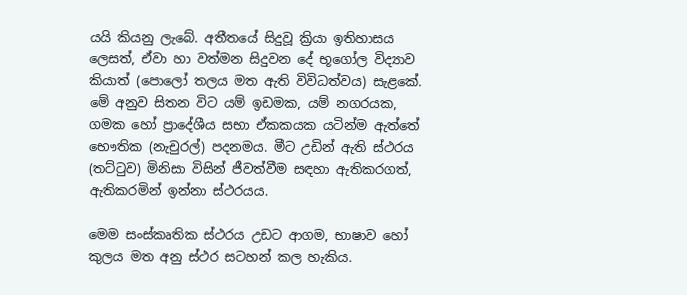යයි කියනු ලැබේ. අතීතයේ සිදුවූ ක්‍රියා ඉතිහාසය ලෙසත්, ඒවා හා වත්මන සිදුවන දේ භූගෝල විද්‍යාව කියාත් (පොලෝ තලය මත ඇති විවිධ‌ත්‌වය) සැළකේ. මේ අනුව සිතන විට යම් ඉඩමක, යම් නගරයක, ගමක හෝ ප්‍රාදේශීය සභා ඒකකයක යටින්ම ඇත්තේ භෞතික (නැචුරල්) පදනමය. මීට උඩින් ඇති ස්ථරය (තට්ටුව) මිනිසා විසින් ජීවත්‌වීම සඳහා ඇතිකරගත්, ඇතිකරමින් ඉන්නා ස්ථරයය.

මෙම සංස්කෘතික ස්ථරය උඩට ආගම, භාෂාව හෝ කුලය මත අනු ස්ථර සටහන් කල හැකිය.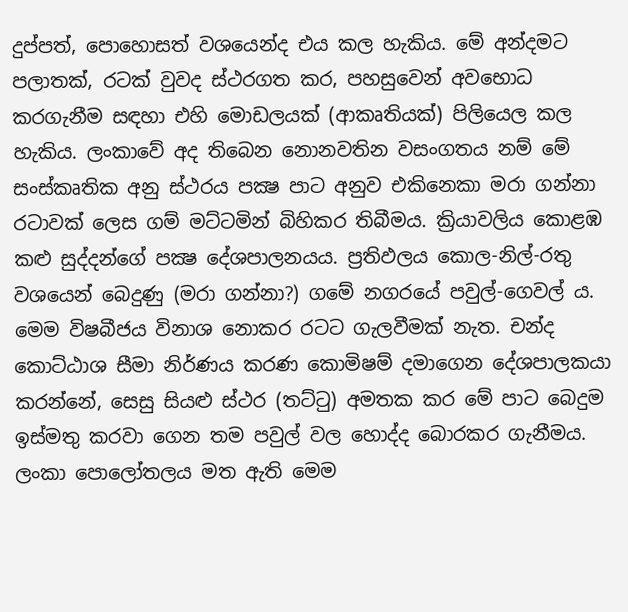දුප්පත්, පොහොසත් වශයෙන්ද එය කල හැකිය. මේ අන්දමට පලාතක්, රටක් වුවද ස්ථරගත කර, පහසුවෙන් අවභොධ කරගැනීම සඳහා එහි මොඩලයක් (ආකෘතියක්) පිලියෙල කල හැකිය. ලංකාවේ අද තිබෙන නොනවතින වසංගතය නම් මේ සංස්කෘතික අනු ස්ථරය පක්‍ෂ පාට අනුව එකිනෙකා මරා ගන්නා රටාවක් ලෙස ගම් මට්ටමින් බිහිකර තිබීමය. ක්‍රියාවලිය කොළඹ කළු සුද්දන්ගේ පක්‍ෂ දේශපාලනයය. ප්‍රතිඵලය කොල-නිල්-රතු වශයෙන් බෙදුණු (මරා ගන්නා?) ගමේ නගරයේ පවුල්-ගෙවල් ය. මෙම විෂබීජය විනාශ නොකර රටට ගැලවීමක් නැත. චන්ද කොට්ඨාශ සීමා නිර්‌ණය කරණ කොමිෂම් දමාගෙන දේශපාලකයා කරන්නේ, සෙසු සියළු ස්ථර (තට්ටු) අමතක කර මේ පාට බෙදුම ඉස්මතු කරවා ගෙන තම පවුල් වල හොද්ද බොරකර ගැනීමය. ලංකා පොලෝතලය මත ඇති මෙම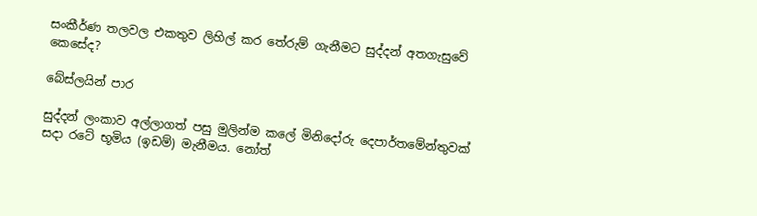සංකීර්‌ණ තලවල එකතුව ලිහිල් කර තේරුම් ගැනීමට සුද්දන් අතගැසුවේ කෙසේද?

බේස්ලයින් පාර

සුද්දන් ලංකාව අල්ලාගත් පසු මුලින්ම කලේ මිනිදෝරු දෙපාර්‌තමේන්තුවක් සදා රටේ භූමිය (ඉඩම්) මැනීමය. නෝත්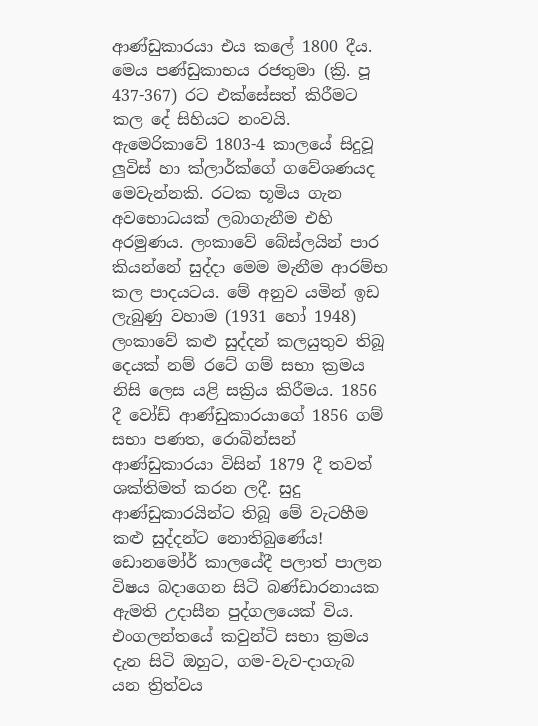ආණ්ඩුකාරයා එය කලේ 1800 දීය. මෙය පණ්ඩුකාභය රජතුමා (ක්‍රි. පූ 437-367) රට එක්සේසත් කිරීමට කල දේ සිහියට නංවයි. ඇමෙරිකාවේ 1803-4 කාලයේ සිදුවූ ලුවිස් හා ක්ලාර්ක්ගේ ගවේශණයද මෙවැන්නකි. රටක භූමිය ගැන අවභොධයක් ලබාගැනීම එහි අරමුණය. ලංකාවේ බේස්ලයින් පාර කියන්නේ සුද්දා මෙම මැනීම ආරම්භ කල පාදයටය. මේ අනුව යමින් ඉඩ ලැබුණු වහාම (1931 හෝ 1948) ලංකාවේ කළු සුද්දන් කලයුතුව තිබූ දෙයක් නම් රටේ ගම් සභා ක්‍රමය නිසි ලෙස යළි සක්‍රිය කිරීමය. 1856 දී වෝඩ් ආණ්ඩුකාරයාගේ 1856 ගම් සභා පණත, රොබින්සන් ආණ්ඩුකාරයා විසින් 1879 දී තවත් ශක්තිමත් කරන ලදී. සුදු ආණ්ඩුකාරයින්ට තිබූ මේ වැටහීම කළු සුද්දන්ට නොතිබුණේය! ඩොනමෝර් කාලයේදී පලාත් පාලන විෂය බදාගෙන සිටි බණ්ඩාරනායක ඇමති උදාසීන පුද්ගලයෙක් විය. එංගලන්තයේ කවුන්ටි සභා ක්‍රමය දැන සිටි ඔහුට, ගම-වැව-දාගැබ යන ත්‍රිත්‌වය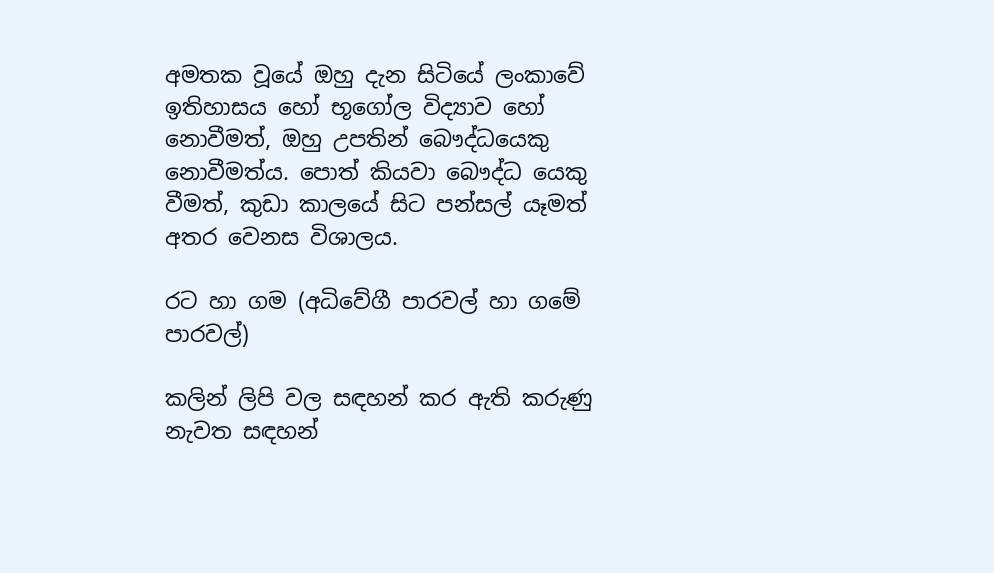අමතක වූයේ ඔහු දැන සිටියේ ලංකාවේ ඉතිහාසය හෝ භූගෝල විද්‍යාව හෝ නොවීමත්, ඔහු උපතින් බෞද්‌ධයෙකු නොවීමත්‌ය. පොත් කියවා බෞද්‌ධ යෙකු වීමත්, කුඩා කාලයේ සිට පන්සල් යෑමත් අතර වෙනස විශාලය.

රට හා ගම (අධිවේගී පාරවල් හා ගමේ පාරවල්)

කලින් ලිපි වල සඳහන් කර ඇති කරුණු නැවත සඳහන්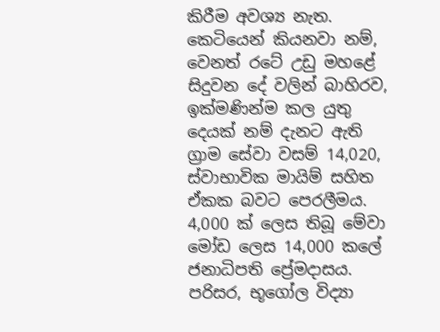කිරීම අවශ්‍ය නැත. කෙටියෙන් කියනවා නම්, වෙනත් රටේ උඩු මහළේ සිදුවන දේ වලින් බාහිරව, ඉක්මණින්ම කල යුතු දෙයක් නම් දැනට ඇති ග්‍රාම සේවා වසම් 14,020, ස්වාභාවික මායිම් සහිත ඒකක බවට පෙරලීමය. 4,000 ක් ලෙස තිබූ මේවා මෝඩ ලෙස 14,000 කලේ ජනාධිපති ප්‍රේමදාසය. පරිසර, භූගෝල විද්‍යා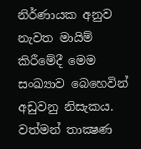නිර්‌ණායක අනුව නැවත මායිම් කිරීමේදී මෙම සංඛ්‍යාව බෙහෙවින් අඩුවනු නිසැකය. වත්මන් තාක්‍ෂණ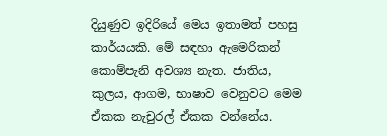දියුණුව ඉදිරියේ මෙය ඉතාමත් පහසු කාර්යයකි. මේ සඳහා ඇමෙරිකන් කොම්පැනි අවශ්‍ය නැත. ජාතිය, කුලය, ආගම, භාෂාව වෙනුවට මෙම ඒකක නැචුරල් ඒකක වන්නේය.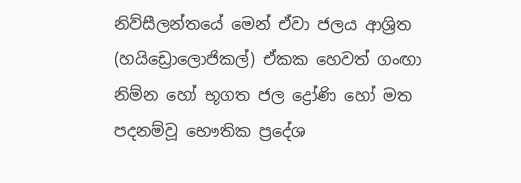නිව්සීලන්තයේ මෙන් ඒවා ජලය ආශ්‍රිත (හයිඩ්‍රොලොජිකල්) ඒකක හෙවත් ගංඟා නිම්න හෝ භූගත ජල ද්‍රෝණි හෝ මත පදනම්වූ භෞතික ප්‍රදේශ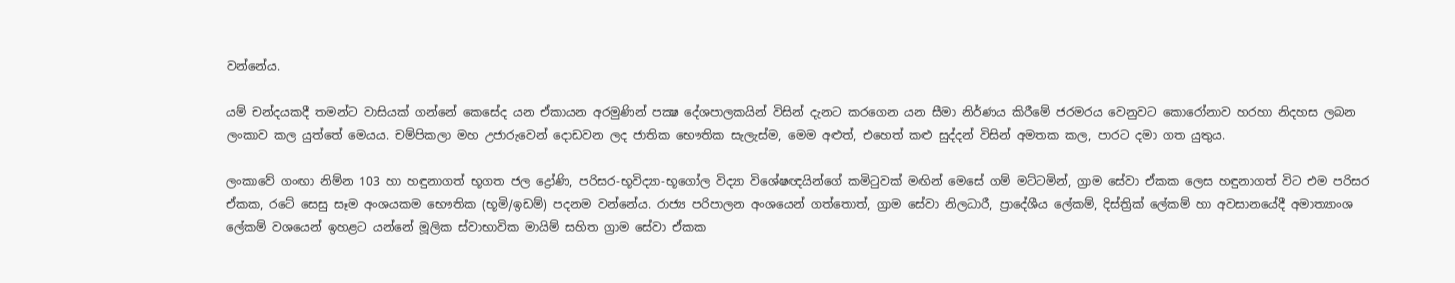වන්නේය.

යම් චන්දයකදී තමන්ට වාසියක් ගන්නේ කෙසේද යන ඒකායන අරමුණින් පක්‍ෂ දේශපාලකයින් විසින් දැනට කරගෙන යන සීමා නිර්‌ණය කිරීමේ ජරමරය වෙනුවට කොරෝනාව හරහා නිදහස ලබන ලංකාව කල යුත්තේ මෙයය. චම්පිකලා මහ උජාරුවෙන් දොඩවන ලද ජාතික භෞතික සැලැස්ම, මෙම අළුත්, එහෙත් කළු සුද්දන් විසින් අමතක කල, පාරට දමා ගත යුතුය.

ලංකාවේ ගංඟා නිම්න 103 හා හඳුනාගත් භූගත ජල ද්‍රෝණි, පරිසර-භූවිද්‍යා-භූගෝල විද්‍යා විශේෂඥයින්ගේ කමිටුවක් මඟින් මෙසේ ගම් මට්ටමින්, ග්‍රාම සේවා ඒකක ලෙස හඳුනාගත් විට එම පරිසර ඒකක, රටේ සෙසු සෑම අංශයකම භෞතික (භූමි/ඉඩම්) පදනම වන්නේය. රාජ්‍ය පරිපාලන අංශයෙන් ගත්තොත්, ග්‍රාම සේවා නිලධාරී, ප්‍රාදේශීය ලේකම්, දිස්ත්‍රික් ලේකම් හා අවසානයේදී අමාත්‍යාංශ ලේකම් වශයෙන් ඉහළට යන්නේ මූලික ස්වාභාවික මායිම් සහිත ග්‍රාම සේවා ඒකක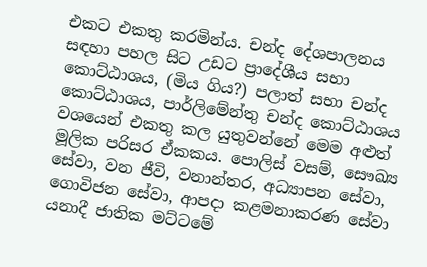එකට එකතු කරමින්‌ය. චන්ද දේශපාලනය සඳහා පහල සිට උඩට ප්‍රාදේශීය සභා කොට්ඨාශය, (මිය ගිය?) පලාත් සභා චන්ද කොට්ඨාශය, පාර්ලිමේන්තු චන්ද කොට්ඨාශය වශයෙන් එකතු කල යුතුවන්නේ මෙම අළුත් මූලික පරිසර ඒකකය. පොලිස් වසම්, සෞඛ්‍ය සේවා, වන ජීවි, වනාන්තර, අධ්‍යාපන සේවා, ගොවිජන සේවා, ආපදා කළමනාකරණ සේවා යනාදී ජාතික මට්ටමේ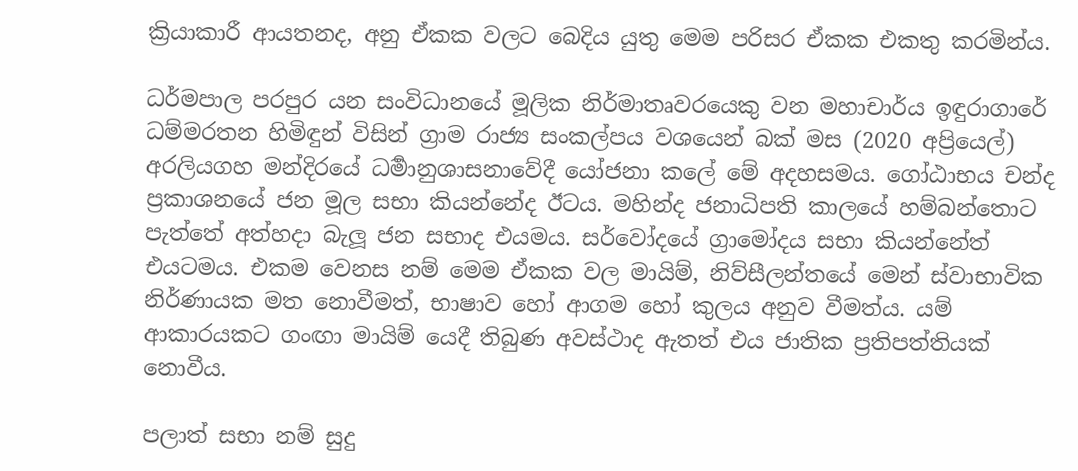ක්‍රියාකාරී ආයතනද, අනු ඒකක වලට බෙදිය යුතු මෙම පරිසර ඒකක එකතු කරමින්‌ය.

ධ‌ර්‌මපාල පරපුර යන සංවිධානයේ මූලික නිර්‌මාතෘවරයෙකු වන මහාචාර්ය ඉඳුරාගාරේ ධම්මරතන හිමිඳුන් විසින් ග්‍රාම රාජ්‍ය සංකල්පය වශයෙන් බක් මස (2020 අප්‍රියෙල්) අරලියගහ මන්දිරයේ ධ‌ර්‍මානුශාසනාවේදී යෝජනා කලේ මේ අදහසමය. ගෝඨාභය චන්ද ප්‍රකාශනයේ ජන මූල සභා කියන්නේද ඊටය. මහින්ද ජනාධිපති කාලයේ හම්බන්තොට පැත්තේ අත්‌හදා බැලූ ජන සභාද එයමය. සර්වෝදයේ ග්‍රාමෝදය සභා කියන්නේත් එයටමය. එකම වෙනස නම් මෙම ඒකක වල මායිම්, නිව්සීලන්තයේ මෙන් ස්‌වාභාවික නිර්‌ණායක මත නොවීමත්, භාෂාව හෝ ආගම හෝ කුලය අනුව වීමත්‌ය. යම් ආකාරයකට ගංඟා මායිම් යෙදී තිබුණ අවස්ථාද ඇතත් එය ජාතික ප්‍රතිපත්තියක් නොවීය.

පලාත් සභා නම් සුදු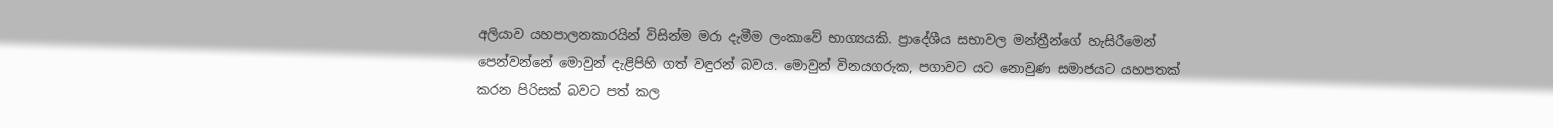අලියාව යහපාලනකාරයින් විසින්ම මරා දැමීම ලංකාවේ භාග්‍යයකි. ප්‍රාදේශීය සභාවල මන්ත්‍රීන්ගේ හැසිරීමෙන් පෙන්‌වන්නේ මොවුන් දැළිපි‌හි ගත් වඳුරන් බවය. මොවුන් විනයගරුක, පගාවට යට නොවුණ සමාජයට යහපතක් කරන පිරිසක් බවට පත් කල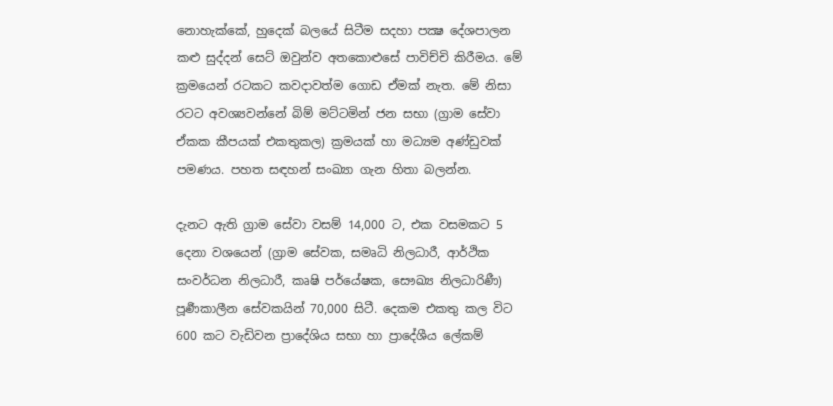නොහැක්කේ, හුදෙක් බලයේ සිටීම සදහා පක්‍ෂ දේශපාලන කළු සුද්දන් සෙට් ඔවුන්ව අතකොළුසේ පාවිච්චි කිරීමය. මේ ක්‍රමයෙන් රටකට කවදාවත්ම ගොඩ ඒමක් නැත. මේ නිසා රටට අවශ්‍යවන්නේ බිම් මට්ටමින් ජන සභා (ග්‍රාම සේවා ඒකක කීපයක් එකතුකල) ක්‍රමයක් හා මධ්‍යම අණ්ඩුවක් පමණය. පහත සඳහන් සංඛ්‍යා ගැන හිතා බලන්න.

දැනට ඇති ග්‍රාම සේවා වසම් 14,000 ට, එක වසමකට 5 දෙනා වශයෙන් (ග්‍රාම සේවක, සමෘධි නිලධාරී, ආර්ථික සංවර්‌ධන නිලධාරී, කෘෂි පර්යේෂක, සෞඛ්‍ය නිලධාරිණී) පූර්‍ණකාලීන සේවකයින් 70,000 සිටී. දෙකම එකතු කල විට 600 කට වැඩිවන ප්‍රාදේශිය සභා හා ප්‍රාදේශීය ලේකම්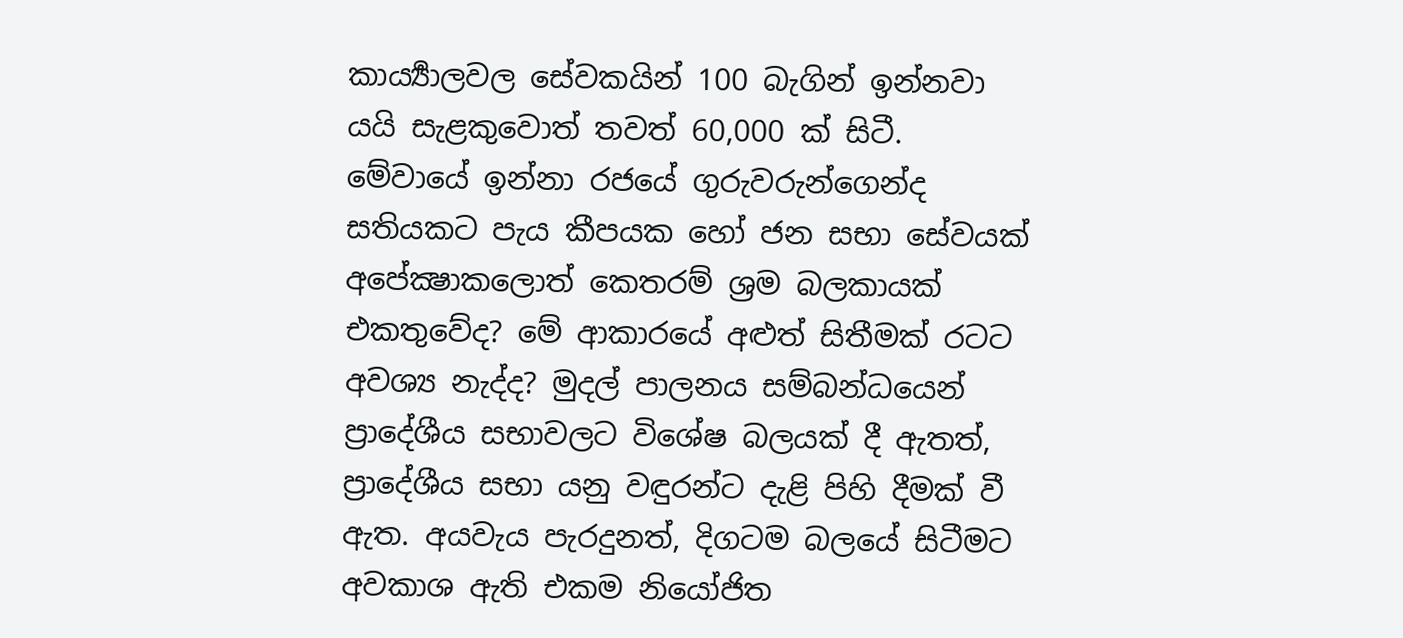කාර්‍ය්‍යාලවල සේවකයින් 100 බැගින් ඉන්නවා යයි සැළකුවොත් තවත් 60,000 ක් සිටී. මේවායේ ඉන්නා රජයේ ගුරුවරුන්ගෙන්ද සතියකට පැය කීපයක හෝ ජන සභා සේවයක් අපේක්‍ෂාකලොත් කෙතරම් ශ්‍රම බලකායක් එකතුවේද? මේ ආකාරයේ අළුත් සිතීමක් රටට අවශ්‍ය නැද්ද? මුදල් පාලනය සම්බන්‌ධයෙන් ප්‍රාදේශීය සභාවලට විශේෂ බලයක් දී ඇතත්, ප්‍රාදේශීය සභා යනු වඳුරන්ට දැළි පිහි දීමක් වී ඇත. අයවැය පැරදුනත්, දිගටම බලයේ සිටීමට අවකාශ ඇති එකම නියෝජිත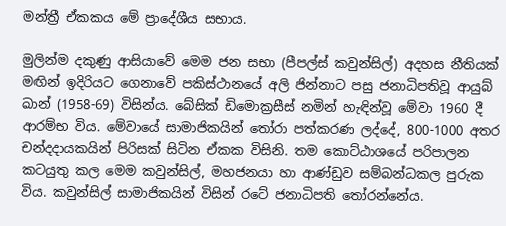මන්ත්‍රී ඒකකය මේ ප්‍රාදේශීය සභාය.

මුලින්ම දකුණු ආසියාවේ මෙම ජන සභා (පීපල්ස් කවුන්සිල්) අදහස නීතියක් මඟින් ඉදිරියට ගෙනාවේ පකිස්ථානයේ අලි ජින්නාට පසු ජනාධිපතිවූ ආයුබ් ඛාන් (1958-69) විසින්‌ය. බේසික් ඩිමොක්‍රසීස් නමින් හැඳින්‌වූ මේවා 1960 දී ආරම්භ විය. මේවායේ සාමාජිකයින් තෝරා පත්කරණ ලද්දේ, 800-1000 අතර චන්දදායකයින් පිරිසක් සිටින ඒකක විසිනි. තම කොට්ඨාශයේ පරිපාලන කටයුතු කල මෙම කවුන්සිල්, මහජනයා හා ආණ්ඩුව සම්බන්‌ධකල පුරුක විය. කවුන්සිල් සාමාජිකයින් විසින් රටේ ජනාධිපති තෝරන්නේය.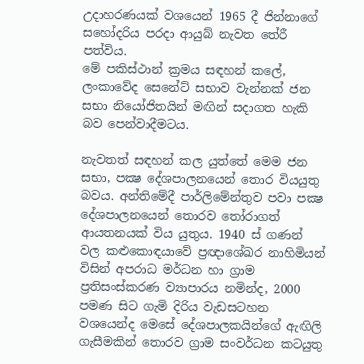උදාහරණයක් වශයෙන් 1965 දී ජින්නාගේ සහෝදරිය පරදා ආයුබ් නැවත තේරී පත්‌විය.
මේ පකිස්ථාන් ක්‍රමය සඳහන් කලේ, ලංකාවේද සෙනේට් සභාව වැන්නක් ජන සභා නියෝජිතයින් මඟින් සදාගත හැකි බව පෙන්‌වාදීමටය.

නැවතත් සඳහන් කල යුත්තේ මෙම ජන සභා, පක්‍ෂ දේශපාලනයෙන් තොර වියයුතු බවය. අන්තිමේදී පාර්ලිමේන්තුව පවා පක්‍ෂ දේශපාලනයෙන් තොරව තෝරාගත් ආයතනයක් විය යුතුය. 1940 ස් ගණන් වල කළුකොඳයාවේ ප්‍රඥාශේඛර නාහිමියන් විසින් අපරාධ මර්‌ධන හා ග්‍රාම ප්‍රතිසංස්කරණ ව්‍යාපාරය නමින්ද, 2000 පමණ සිට ගැමි දිරිය වැඩසටහන වශයෙන්ද මෙසේ දේශපාලකයින්ගේ ඇඟිලි ගැසීමකින් තොරව ග්‍රාම සංවර්‌ධන කටයුතු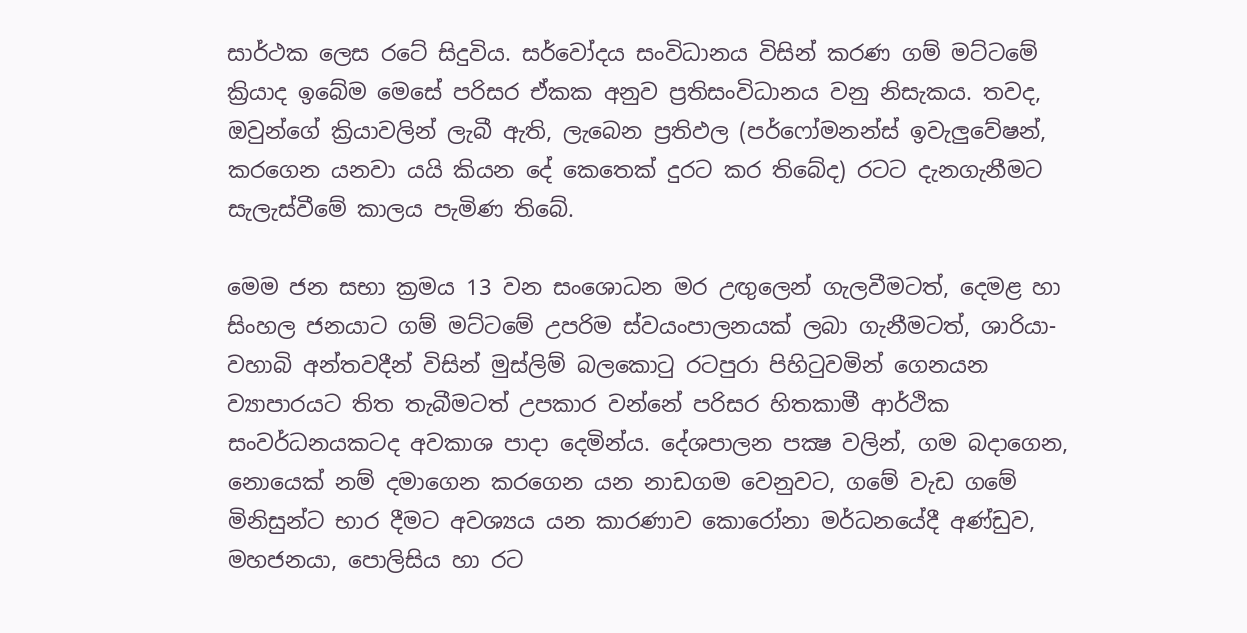සාර්‌ථක ලෙස රටේ සිදුවිය. සර්වෝදය සංවිධානය විසින් කරණ ගම් මට්ටමේ ක්‍රියාද ඉබේම මෙසේ පරිසර ඒකක අනුව ප්‍රතිසංවිධානය වනු නිසැකය. තවද, ඔවුන්ගේ ක්‍රියාවලින් ලැබී ඇති, ලැබෙන ප්‍රතිඵල (පර්ෆෝමනන්ස් ඉවැලුවේෂන්, කරගෙන යනවා යයි කියන දේ කෙතෙක් දුරට කර තිබේද) රටට දැනගැනීමට සැලැස්වීමේ කාලය පැමිණ තිබේ.

මෙම ජන සභා ක්‍රමය 13 වන සංශොධන මර උඟුලෙන් ගැලවීමටත්, දෙමළ හා සිංහල ජනයාට ගම් මට්ටමේ උපරිම ස්‌වයංපාලනයක් ලබා ගැනීමටත්, ශාරියා-වහාබි අන්තවදීන් විසින් මුස්ලිම් බලකොටු රටපුරා පිහිටුවමින් ගෙනයන ව්‍යාපාරයට තිත තැබීමටත් උපකාර වන්නේ පරිසර හිතකාමී ආර්‌ථික සංවර්‌ධනයකටද අවකාශ පාදා දෙමින්‌ය. දේශපාලන පක්‍ෂ වලින්, ගම බදාගෙන, නොයෙක් නම් දමාගෙන කරගෙන යන නාඩගම වෙනුවට, ගමේ වැඩ ගමේ මිනිසුන්ට භාර දීමට අවශ්‍යය යන කාරණාව කොරෝනා මර්‌ධනයේදී අණ්ඩුව, මහජනයා, පොලිසිය හා රට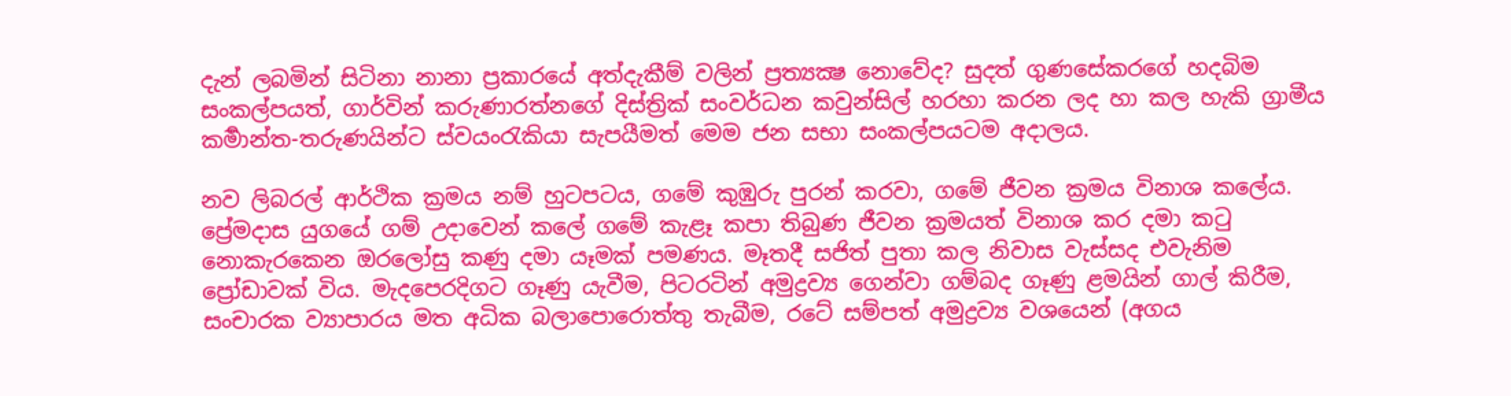දැන් ලබමින් සිටිනා නානා ප්‍රකාරයේ අත්දැකීම් වලින් ප්‍රත්‍යක්‍ෂ නොවේද? සුදත් ගුණසේකරගේ හදබිම සංකල්පයත්, ගාර්වින් කරුණාරත්නගේ දිස්ත්‍රික් සංවර්‌ධන කවුන්සිල් හරහා කරන ලද හා කල හැකි ග්‍රාමීය කර්‍මාන්ත-තරුණයින්ට ස්‌වයංරැකියා සැපයීමත් මෙම ජන සභා සංකල්පයටම අදාලය.

නව ලිබරල් ආර්ථික ක්‍රමය නම් හුටපටය, ගමේ කුඹුරු පුරන් කරවා, ගමේ ජීවන ක්‍රමය විනාශ කලේය. ප්‍රේමදාස යුගයේ ගම් උදාවෙන් කලේ ගමේ කැළෑ කපා තිබුණ ජීවන ක්‍රමයත් විනාශ කර දමා කටු නොකැරකෙන ඔරලෝසු කණු දමා යෑමක් පමණය. මෑතදී සජිත් පුතා කල නිවාස වැස්සද එවැනිම ප්‍රෝඩාවක් විය. මැදපෙරදිගට ගෑණු යැවීම, පිටරටින් අමුද්‍රව්‍ය ගෙන්වා ගම්බද ගෑණු ළමයින් ගාල් කිරීම, සංචාරක ව්‍යාපාරය මත අධික බලාපොරොත්තු තැබීම, රටේ සම්පත් අමුද්‍රව්‍ය වශයෙන් (අගය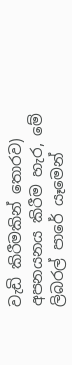වැඩි කිරීමකින් තොරව) අපනයනය කිරීම හැර, මේ ලිබරල් පාරේ යෑමෙන්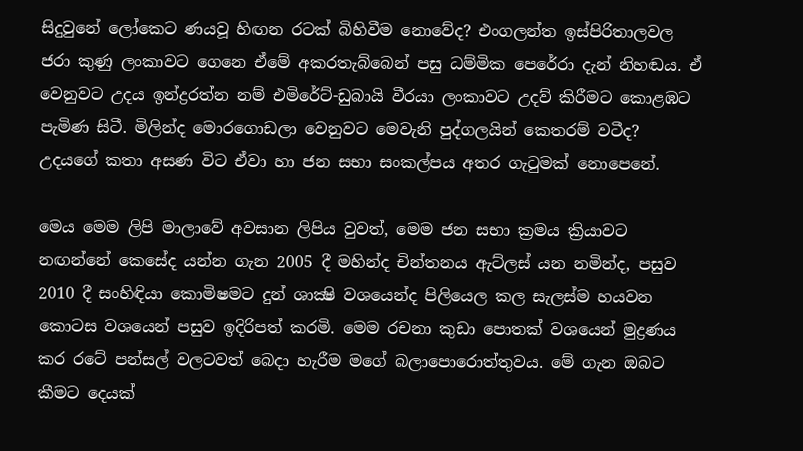සිදුවුනේ ලෝකෙට ණයවූ හිඟන රටක් බිහිවීම නොවේද? එංගලන්ත ඉස්පිරිතාලවල ජරා කුණු ලංකාවට ගෙනෙ ඒමේ අකරතැබ්බෙන් පසු ධම්මික පෙරේරා දැන් නිහඬය. ඒ වෙනුවට උදය ඉන්ද්‍රරත්න නම් එමිරේට්-ඩුබායි වීරයා ලංකාවට උදව් කිරීමට කොළඹට පැමිණ සිටී. මිලින්ද මොරගොඩලා වෙනුවට මෙවැනි පුද්ගලයින් කෙතරම් වටීද? උදයගේ කතා අසණ විට ඒවා හා ජන සභා සංකල්පය අතර ගැටුමක් නොපෙනේ.

මෙය මෙම ලිපි මාලාවේ අවසාන ලිපිය වුවත්, මෙම ජන සභා ක්‍රමය ක්‍රියාවට නඟන්නේ කෙසේද යන්න ගැන 2005 දී මහින්ද චින්තනය ඇට්ලස් යන නමින්ද, පසුව 2010 දී සංහිඳියා කොමිෂමට දුන් ශාක්‍ෂි වශයෙන්ද පිලියෙල කල සැලස්ම හයවන කොටස වශයෙන් පසුව ඉදිරිපත් කරමි. මෙම රචනා කුඩා පොතක් වශයෙන් මුද්‍රණය කර රටේ පන්සල් වලටවත් බෙදා හැරීම මගේ බලාපොරොත්තුවය. මේ ගැන ඔබට කීමට දෙයක්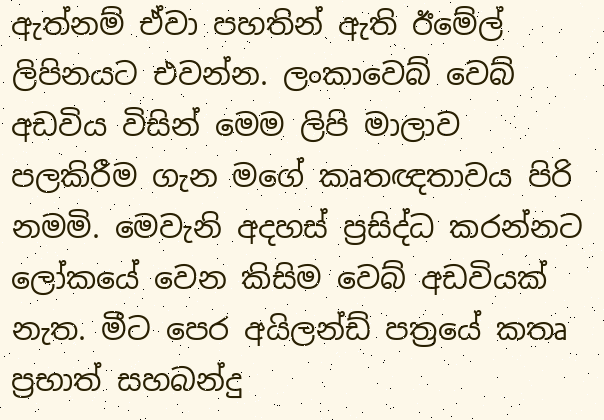ඇත්නම් ඒවා පහතින් ඇති ඊමේල් ලිපිනයට එවන්න. ලංකාවෙබ් වෙබ් අඩවිය විසින් මෙම ලිපි මාලාව පලකිරීම ගැන මගේ කෘතඥතාවය පිරි නමමි. මෙවැනි අදහස් ප්‍රසිද්‌ධ කරන්නට ලෝකයේ වෙන කිසිම වෙබ් අඩවියක් නැත. මීට පෙර අයිලන්ඩ් පත්‍රයේ කතෘ ප්‍රභාත් සහබන්‌දු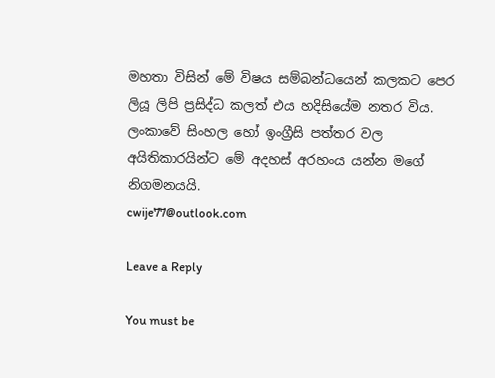මහතා විසින් මේ විෂය සම්බන්‌ධයෙන් කලකට පෙර ලියූ ලිපි ප්‍රසිද්‌ධ කලත් එය හදිසියේම නතර විය. ලංකාවේ සිංහල හෝ ඉංග්‍රීසි පත්තර වල අයිතිකාරයින්ට මේ අදහස් අරහංය යන්න මගේ නිගමනයයි.
cwije77@outlook.com

Leave a Reply

You must be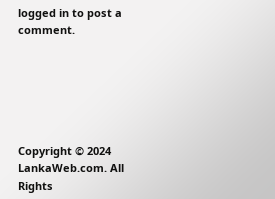logged in to post a comment.






Copyright © 2024 LankaWeb.com. All Rights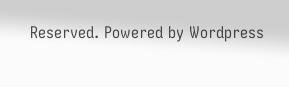Reserved. Powered by Wordpress